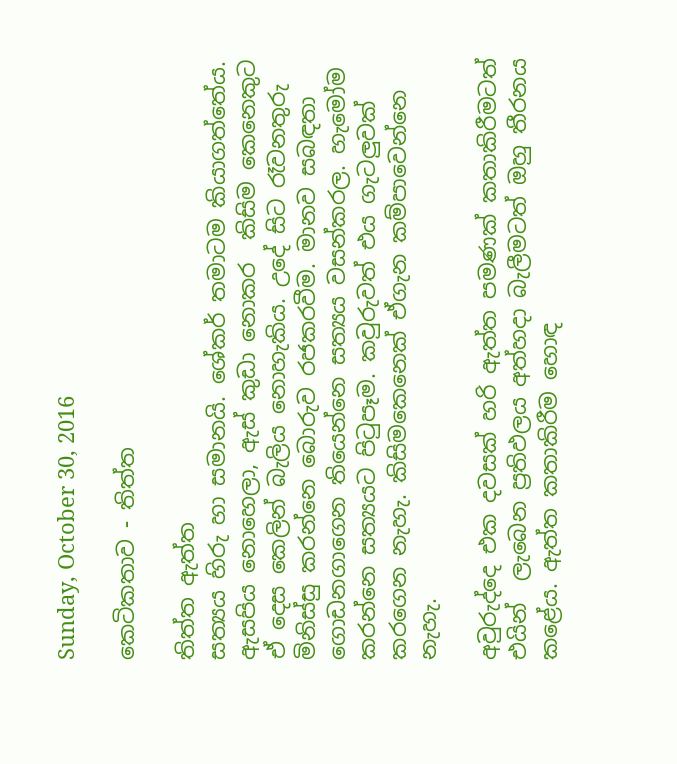Sunday, October 30, 2016

කෙටිකතාව - තිත්ත

තිත්ත ඇත්ත
සත්‍යය හිරු හා සමානයි. ශේකර් තමාටම කියාගත්තේය. ඇසපිය නොහෙලා, ඇස් කුඩා නොකර  කිසිම කෙනෙකුට ඒ දෙස කෙලින් බැලිය නොහැකිය. උදේ සිට රෑවනතුරු මිනිස්සු කරන්නෙ බොරුව රජකරවීම. මානව සබඳතා ගොඩනගාගෙන තියෙන්නෙ සත්‍යය වසන්කරල. හැමෝම  කරන්නෙ සත්‍යයට පිටුපෑම. කවුරුවත් එය ගැටලුවක් කරගෙන නැහැ. කිසිමකෙනෙක් ඒගැන කම්පාවෙන්නෙ නැහැ.

අවුරුද්දෙ එක දවසක් හරි ඇත්ත පමණක් කතාකිරීමටත් එයින්  ලැබෙන ප්‍රතිඵලය අත්හදා බැලීමටත් ඔහු තීරනය කළේය. ඇත්ත කතාකිරීම හොඳ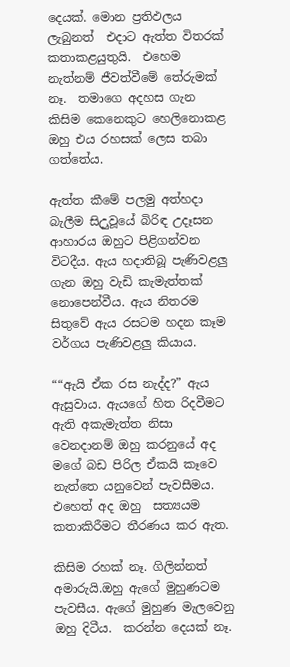දෙයක්. මොන ප්‍රතිඵලය ලැබුනත්  එදාට ඇත්ත විතරක් කතාකළයුතුයි.  එහෙම නැත්නම් ජීවත්වීමේ තේරුමක් නෑ.  තමාගෙ අදහස ගැන කිසිම කෙනෙකුට හෙලිනොකළ ඔහු එය රහසක් ලෙස තබා ගත්තේය.

ඇත්ත කීමේ පලමු අත්හදා බැලීම සිඋුවූයේ බිරිඳ උදෑසන ආහාරය ඔහුට පිළිගන්වන විටදීය. ඇය හදාතිබූ පැණිවළලු  ගැන ඔහු වැඩි කැමැත්තක් නොපෙන්වීය. ඇය නිතරම සිතුවේ ඇය රසටම හදන කෑම වර්ගය පැණිවළලු කියාය.

““ඇයි ඒක රස නැද්ද?” ඇය ඇසුවාය. ඇයගේ හිත රිදවීමට ඇති අකැමැත්ත නිසා වෙනදානම් ඔහු කරනුයේ අද මගේ බඩ පිරිල ඒකයි කෑවෙ නැත්තෙ යනුවෙන් පැවසීමය. එහෙත් අද ඔහු  සත්‍යයම කතාකිරීමට තීරණය කර ඇත.

කිසිම රහක් නෑ. ගිලින්නත් අමාරුයි.ඔහු ඇගේ මුහුණටම පැවසීය. ඇගේ මුහුණ මැලවෙනු ඔහු දිටීය.  කරන්න දෙයක් නෑ.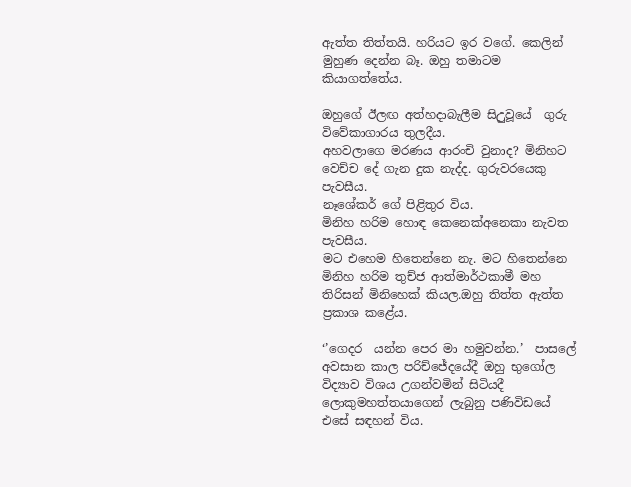ඇත්ත තිත්තයි. හරියට ඉර වගේ. කෙලින් මුහුණ දෙන්න බෑ. ඔහු තමාටම කියාගත්තේය.

ඔහුගේ ඊලඟ අත්හදාබැලීම සිඋුවූයේ  ගුරු විවේකාගාරය තුලදීය.
අහවලාගෙ මරණය ආරංචි වුනාද? මිනිහට වෙච්ච දේ ගැන දුක නැද්ද. ගුරුවරයෙකු පැවසීය.
නෑශේකර් ගේ පිළිතුර විය.
මිනිහ හරිම හොඳ කෙනෙක්අනෙකා නැවත පැවසීය.
මට එහෙම හිතෙන්නෙ නැ. මට හිතෙන්නෙ මිනිහ හරිම තුච්ජ ආත්මාර්ථකාමී මහ තිරිසන් මිනිහෙක් කියල.ඔහු තිත්ත ඇත්ත ප්‍රකාශ කළේය.

‘’ගෙදර  යන්න පෙර මා හමුවන්න.’  පාසලේ අවසාන කාල පරිච්ජේදයේදී ඔහු භුගෝල විද්‍යාව විශය උගන්වමින් සිටියදී ලොකුමහත්තයාගෙන් ලැබුනු පණිවිඩයේ එසේ සඳහන් විය.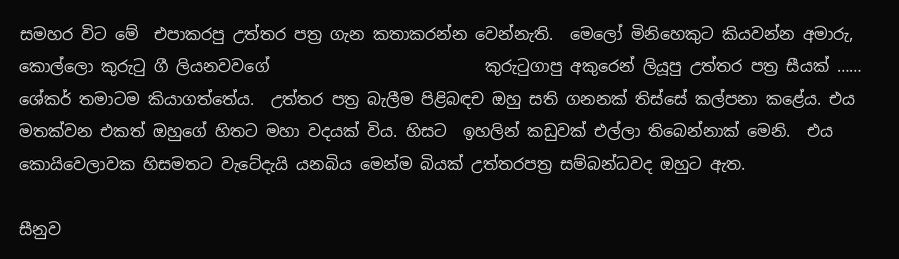සමහර විට මේ  එපාකරපු උත්තර පත්‍ර ගැන කතාකරන්න වෙන්නැති.  මෙලෝ මිනිහෙකුට කියවන්න අමාරු, කොල්ලො කුරුටු ගී ලියනවවගේ                           කුරුටුගාපු අකුරෙන් ලියූපු උත්තර පත්‍ර සීයක් …… ශේකර් තමාටම කියාගත්තේය.  උත්තර පත්‍ර බැලීම පිළිබඳච ඔහු සති ගනනක් තිස්සේ කල්පනා කළේය. එය මතක්වන එකත් ඔහුගේ හිතට මහා වදයක් විය. හිසට  ඉහලින් කඩුවක් එල්ලා තිබෙන්නාක් මෙනි.  එය කොයිවෙලාවක හිසමතට වැටේදැයි යනබිය මෙන්ම බියක් උත්තරපත්‍ර සම්බන්ධවද ඔහුට ඇත.

සීනුව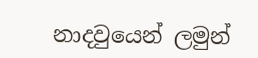නාදවුයෙන් ලමුන්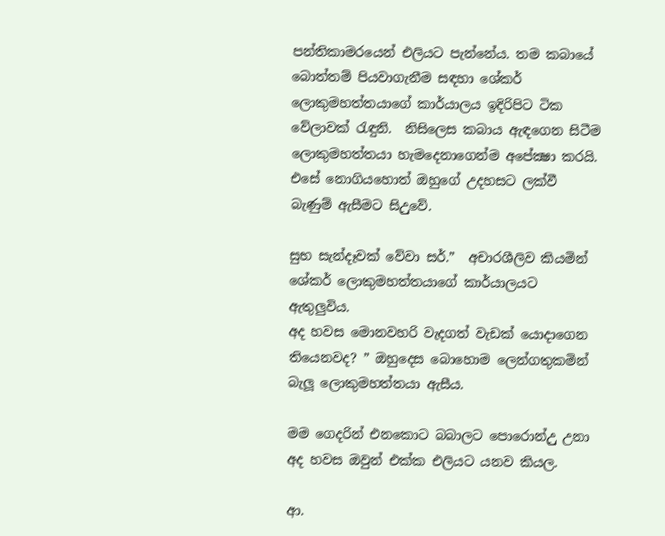පන්තිකාමරයෙන් එලියට පැන්නේය. තම කබායේ බොත්තම් පියවාගැනීම සඳහා ශේකර් ලොකුමහත්තයාගේ කාර්යාලය ඉදිරිපිට ටික වේලාවක් රැඳුනි.  නිසිලෙස කබාය ඇඳගෙන සිටීම ලොකුමහත්තයා හැමදෙනාගෙන්ම අපේක්‍ෂා කරයි. එසේ නොගියහොත් ඔහුගේ උදහසට ලක්වී බැණුම් ඇසීමට සිඋුවේ.

සුභ සැන්දෑවක් වේවා සර්.”  අචාරශීලිව කියමින් ශේකර් ලොකුමහත්තයාගේ කාර්යාලයට ඇතුලුවිය.
අද හවස මොනවහරි වැදගත් වැඩක් යොදාගෙන තියෙනවද? ” ඔහුදෙස බොහොම ලෙන්ගතුකමින් බැලූ ලොකුමහත්තයා ඇසීය.

මම ගෙදරින් එනකොට බබාලට පොරොන්උු උනා අද හවස ඔවුන් එක්ක එලියට යනව කියල.

ආ.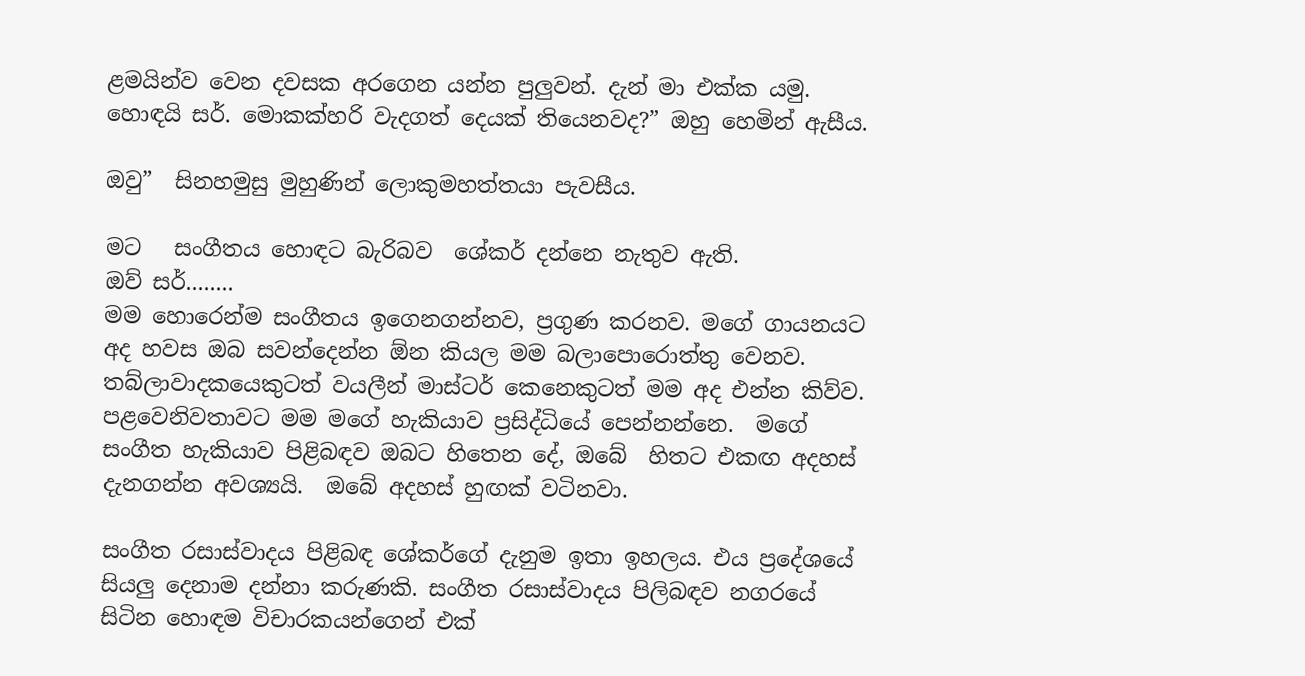ළමයින්ව වෙන දවසක අරගෙන යන්න පුලුවන්. දැන් මා එක්ක යමු.
හොඳයි සර්. මොකක්හරි වැදගත් දෙයක් තියෙනවද?” ඔහු හෙමින් ඇසීය.

ඔවු”  සිනහමුසු මුහුණින් ලොකුමහත්තයා පැවසීය.

මට   සංගීතය හොඳට බැරිබව  ශේකර් දන්නෙ නැතුව ඇති.
ඔව් සර්........
මම හොරෙන්ම සංගීතය ඉගෙනගන්නව, ප්‍රගුණ කරනව. මගේ ගායනයට අද හවස ඔබ සවන්දෙන්න ඕන කියල මම බලාපොරොත්තු වෙනව. තබ්ලාවාදකයෙකුටත් වයලීන් මාස්ටර් කෙනෙකුටත් මම අද එන්න කිව්ව. පළවෙනිවතාවට මම මගේ හැකියාව ප්‍රසිද්ධියේ පෙන්නන්නෙ.  මගේ සංගීත හැකියාව පිළිබඳව ඔබට හිතෙන දේ, ඔබේ  හිතට එකඟ අදහස් දැනගන්න අවශ්‍යයි.  ඔබේ අදහස් හුඟක් වටිනවා.

සංගීත රසාස්වාදය පිළිබඳ ශේකර්ගේ දැනුම ඉතා ඉහලය. එය ප්‍රදේශයේ සියලු දෙනාම දන්නා කරුණකි. සංගීත රසාස්වාදය පිලිබඳව නගරයේ සිටින හොඳම විචාරකයන්ගෙන් එක්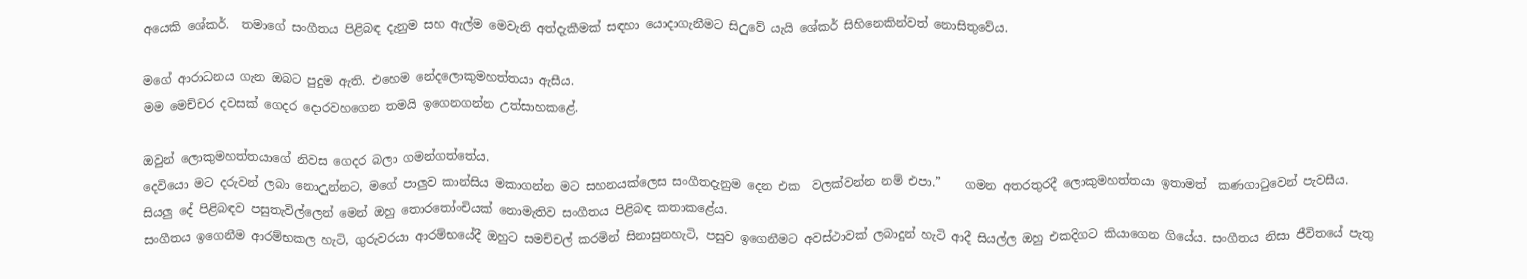අයෙකි ශේකර්.  තමාගේ සංගීතය පිළිබඳ දැනුම සහ ඇල්ම මෙවැනි අත්දැකීමක් සඳහා යොදාගැනීමට සිඋුවේ යැයි ශේකර් සිහිනෙකින්වත් නොසිතුවේය.

මගේ ආරාධනය ගැන ඔබට පුදුම ඇති. එහෙම නේදලොකුමහත්තයා ඇසීය.
මම මෙච්චර දවසක් ගෙදර දොරවහගෙන තමයි ඉගෙනගන්න උත්සාහකළේ.

ඔවුන් ලොකුමහත්තයාගේ නිවස ගෙදර බලා ගමන්ගත්තේය.
දෙවියො මට දරුවන් ලබා නොඋුන්නට, මගේ පාලුව කාන්සිය මකාගන්න මට සහනයක්ලෙස සංගීතදැනුම දෙන එක  වලක්වන්න නම් එපා.”    ගමන අතරතුරදී ලොකුමහත්තයා ඉතාමත්  කණගාටුවෙන් පැවසීය. සියලු දේ පිළිබඳව පසුතැවිල්ලෙන් මෙන් ඔහු තොරතෝංචියක් නොමැතිව සංගීතය පිළිබඳ කතාකළේය.
සංගීතය ඉගෙනීම ආරම්භකල හැටි, ගුරුවරයා ආරම්භයේදී ඔහුට සමච්චල් කරමින් සිනාසුනහැටි, පසුව ඉගෙනීමට අවස්ථාවක් ලබාදුන් හැටි ආදී සියල්ල ඔහු එකදිගට කියාගෙන ගියේය. සංගීතය නිසා ජීවිතයේ පැතු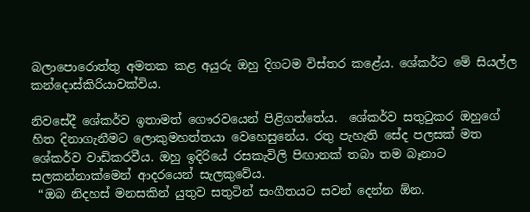බලාපොරොත්තු අමතක කළ අයුරු ඔහු දිගටම විස්තර කළේය. ශේකර්ට මේ සියල්ල කන්දොස්කිරියාවක්විය.

නිවසේදී ශේකර්ව ඉතාමත් ගෞරවයෙන් පිළිගත්තේය.  ශේකර්ව සතුටුකර ඔහුගේ හිත දිනාගැනීමට ලොකුමහත්තයා වෙහෙසුනේය. රතු පැහැති සේද පලසක් මත ශේකර්ව වාඩිකරවීය. ඔහු ඉදිරියේ රසකැවිලි පිඟානක් තබා තම බෑනාට සලකන්නාක්මෙන් ආදරයෙන් සැලකුවේය.
 “ඔබ නිදහස් මනසකින් යුතුව සතුටින් සංගීතයට සවන් දෙන්න ඕන.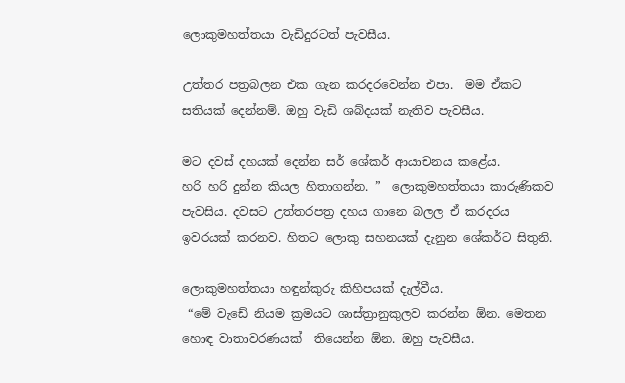ලොකුමහත්තයා වැඩිදුරටත් පැවසීය.

උත්තර පත්‍රබලන එක ගැන කරදරවෙන්න එපා.  මම ඒකට සතියක් දෙන්නම්. ඔහු වැඩි ශබ්දයක් නැතිව පැවසීය.

මට දවස් දහයක් දෙන්න සර් ශේකර් ආයාචනය කළේය.
හරි හරි දුන්න කියල හිතාගන්න. ”  ලොකුමහත්තයා කාරුණිකව පැවසිය. දවසට උත්තරපත්‍ර දහය ගානෙ බලල ඒ කරදරය ඉවරයක් කරනව. හිතට ලොකු සහනයක් දැනුන ශේකර්ට සිතුනි.

ලොකුමහත්තයා හඳුන්කුරු කිහිපයක් දැල්වීය.
 “මේ වැඩේ නියම ක්‍රමයට ශාස්ත්‍රානුකුලව කරන්න ඕන. මෙතන හොඳ වාතාවරණයක්  තියෙන්න ඕන. ඔහු පැවසීය.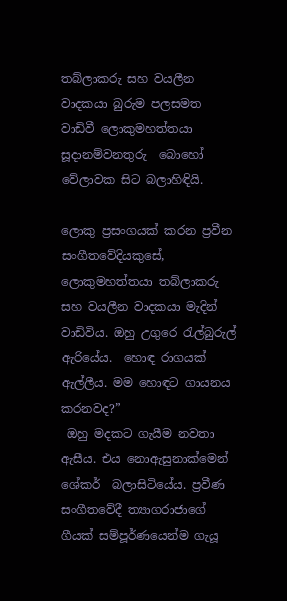තබ්ලාකරු සහ වයලීන වාදකයා බුරුම පලසමත වාඩිවී ලොකුමහත්තයා සූදානම්වනතුරු  බොහෝ වේලාවක සිට බලාහිඳියි.

ලොකු ප්‍රසංගයක් කරන ප්‍රවීන සංගීතවේදියකුසේ, ලොකුමහත්තයා තබ්ලාකරු සහ වයලීන වාදකයා මැදින් වාඩිවිය. ඔහු උගුරෙ රැල්බුරුල් ඇරියේය.  හොඳ රාගයක් ඇල්ලීය. මම හොඳට ගායනය කරනවද?”
 ඔහු මදකට ගැයීම නවතා ඇසීය. එය නොඇසුනාක්මෙන් ශේකර්  බලාසිටියේය. ප්‍රවීණ සංගීතවේදී ත්‍යාගරාජාගේ ගීයක් සම්පූර්ණයෙන්ම ගැයූ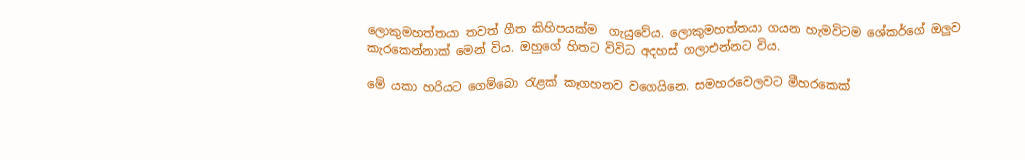ලොකුමහත්තයා තවත් ගීත කිහිපයක්ම  ගැයුවේය. ලොකුමහත්තයා ගයන හැමවිටම ශේකර්ගේ ඔලුව කැරකෙන්නාක් මෙන් විය. ඔහුගේ හිතට විවිධ අදහස් ගලාඑන්නට විය.

මේ යකා හරියට ගෙම්බො රැළක් කෑගහනව වගෙයිනෙ. සමහරවෙලවට මීහරකෙක්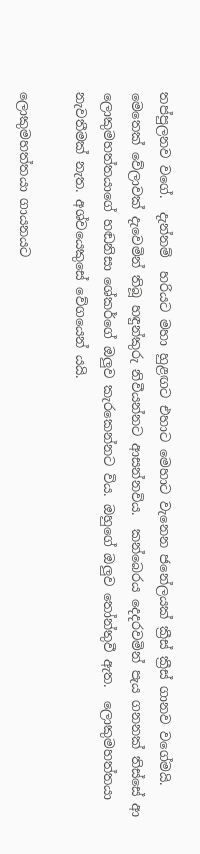තප්පුලනව වගේ.  දැන්නම්  හරියට මහා හුළඟට එහාට මෙහාට වැනෙන ජනේලයක් ක්‍රීස් ක්‍රීස් ගානව වගේමයි.
මෙතෙක් වේලාවක් දැවෙමින් තිබූ හඳුන්කුරු නිවීයන්නට ආසන්නවිය.  කන්බෙරය දෙදරවමින් පැය ගනනක් තිස්සේ ආ ලොකුමහත්තයාගේ හඬනිසා ශේකර්ගේ ඔලුව කැරකෙන්නට විය. ඔහුගේ ඔලුව තෝන්තුවී ඇත.  ලොකුමහත්තයා නැවතීමක් නැත. අශ්වයෙකුසේ වේගයෙන් යයි.

ලොකුමහත්තයා ගායනයට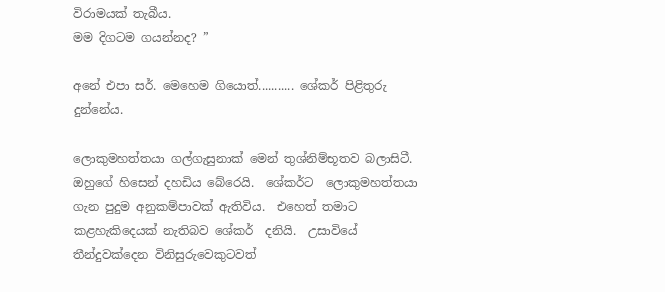විරාමයක් තැබීය.
මම දිගටම ගයන්නද? ”

අනේ එපා සර්. මෙහෙම ගියොත්........... ශේකර් පිළිතුරු දුන්නේය.

ලොකුමහත්තයා ගල්ගැසුනාක් මෙන් තුශ්නිම්භූතව බලාසිටී. ඔහුගේ හිසෙන් දහඩිය බේරෙයි.  ශේකර්ට  ලොකුමහත්තයා ගැන පුදුම අනුකම්පාවක් ඇතිවිය.  එහෙත් තමාට කළහැකිදෙයක් නැතිබව ශේකර්  දනියි.  උසාවියේ තීන්දුවක්දෙන විනිසුරුවෙකුටවත්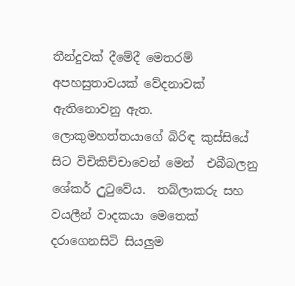තීන්දුවක් දීමේදී මෙතරම් අපහසුතාවයක් වේදනාවක් ඇතිනොවනු ඇත. ලොකුමහත්තයාගේ බිරිඳ කුස්සියේ සිට විචිකිච්චාවෙන් මෙන්  එබීබලනු  ශේකර් උුටුවේය.  තබ්ලාකරු සහ වයලීන් වාදකයා මෙතෙක් දරාගෙනසිටි සියලුම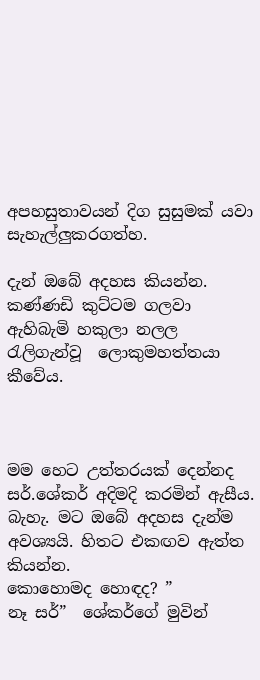අපහසුතාවයන් දිග සුසුමක් යවා සැහැල්ලුකරගත්හ.

දැන් ඔබේ අදහස කියන්න. කණ්ණඩි කුට්ටම ගලවා ඇහිබැමි හකුලා නලල රැලිගැන්වූ  ලොකුමහත්තයා කීවේය.



මම හෙට උත්තරයක් දෙන්නද සර්.ශේකර් අදිමදි කරමින් ඇසීය.
බැහැ. මට ඔබේ අදහස දැන්ම අවශ්‍යයි. හිතට එකඟව ඇත්ත කියන්න.
කොහොමද හොඳද? ”
නෑ සර්”  ශේකර්ගේ මුවින්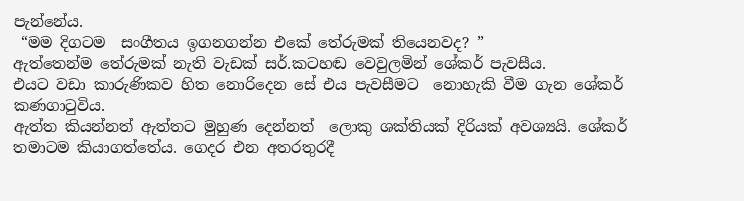පැන්නේය.
 “මම දිගටම  සංගීතය ඉගනගන්න එකේ තේරුමක් තියෙනවද? ”
ඇත්තෙන්ම තේරුමක් නැති වැඩක් සර්.කටහඬ වෙවුලමින් ශේකර් පැවසීය.
එයට වඩා කාරුණිකව හිත නොරිදෙන සේ එය පැවසීමට  නොහැකි වීම ගැන ශේකර් කණගාටුවිය.
ඇත්ත කියන්නත් ඇත්තට මුහුණ දෙන්නත්  ලොකු ශක්තියක් දිරියක් අවශ්‍යයි. ශේකර් තමාටම කියාගත්තේය. ගෙදර එන අතරතුරදී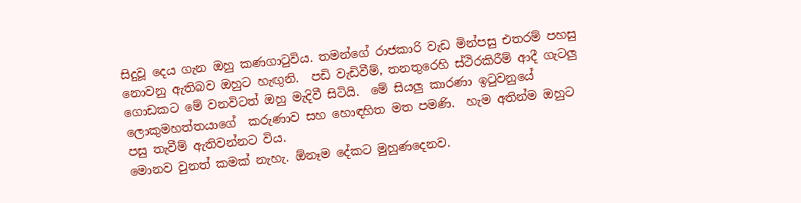සිදුවූ දෙය ගැන ඔහු කණගාටුවිය. තමන්ගේ රාජකාරි වැඩ මින්පසු එතරම් පහසු නොවනු ඇතිබව ඔහුට හැඟුනි.  පඩි වැඩිවීම්, තනතුරෙහි ස්ථිරකිරීම් ආදී ගැටලු ගොඩකට මේ වනවිටත් ඔහු මැදිවී සිටියි.  මේ සියලු කාරණා ඉටුවනුයේ ලොකුමහත්තයාගේ  කරුණාව සහ හොඳහිත මත පමණි.  හැම අතින්ම ඔහුට පසු තැවීම් ඇතිවන්නට විය.
මොනව වුනත් කමක් නැහැ. ඕනෑම දේකට මුහුණදෙනව.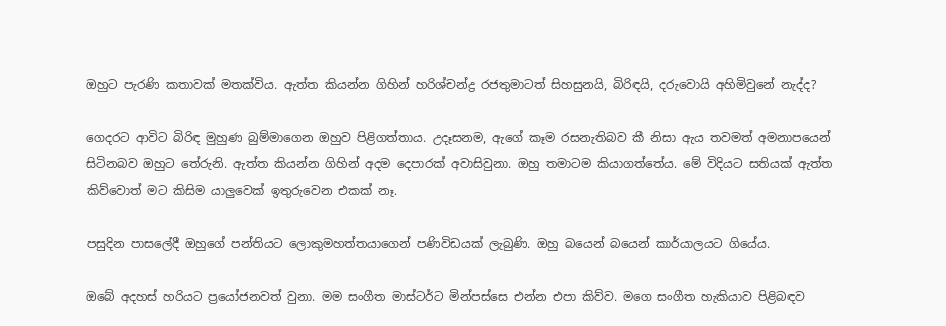ඔහුට පැරණි කතාවක් මතක්විය. ඇත්ත කියන්න ගිහින් හරිශ්චන්ද්‍ර රජතුමාටත් සිහසුනයි, බිරිඳයි, දරුවොයි අහිමිවුනේ නැද්ද?

ගෙදරට ආවිට බිරිඳ මුහුණ බුම්මාගෙන ඔහුව පිළිගත්තාය. උදෑසනම, ඇගේ කෑම රසනැතිබව කී නිසා ඇය තවමත් අමනාපයෙන් සිටිනබව ඔහුට තේරුනි. ඇත්ත කියන්න ගිහින් අදම දෙපාරක් අවාසිවුනා. ඔහු තමාටම කියාගත්තේය. මේ විදියට සතියක් ඇත්ත කිව්වොත් මට කිසිම යාලුවෙක් ඉතුරුවෙන එකක් නෑ.

පසුදින පාසලේදී ඔහුගේ පන්තියට ලොකුමහත්තයාගෙන් පණිවිඩයක් ලැබුණි. ඔහු බයෙන් බයෙන් කාර්යාලයට ගියේය.

ඔබේ අදහස් හරියට ප්‍රයෝජනවත් වුනා. මම සංගීත මාස්ටර්ට මින්පස්සෙ එන්න එපා කිව්ව. මගෙ සංගීත හැකියාව පිළිබඳව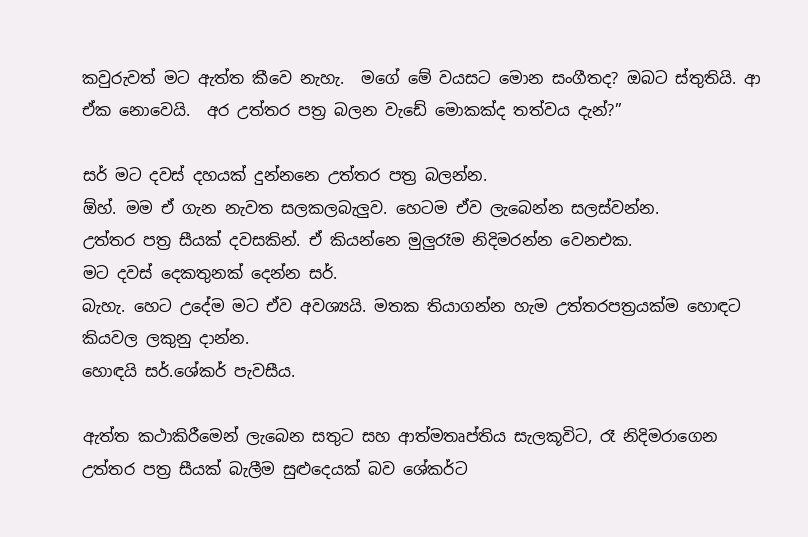කවුරුවත් මට ඇත්ත කීවෙ නැහැ.  මගේ මේ වයසට මොන සංගීතද? ඔබට ස්තුතියි. ආ ඒක නොවෙයි.  අර උත්තර පත්‍ර බලන වැඩේ මොකක්ද තත්වය දැන්?”

සර් මට දවස් දහයක් දුන්නනෙ උත්තර පත්‍ර බලන්න.
ඕහ්. මම ඒ ගැන නැවත සලකලබැලුව. හෙටම ඒව ලැබෙන්න සලස්වන්න.
උත්තර පත්‍ර සීයක් දවසකින්. ඒ කියන්නෙ මුලුරෑම නිදිමරන්න වෙනඑක.
මට දවස් දෙකතුනක් දෙන්න සර්.
බැහැ. හෙට උදේම මට ඒව අවශ්‍යයි. මතක තියාගන්න හැම උත්තරපත්‍රයක්ම හොඳට කියවල ලකුනු දාන්න.
හොඳයි සර්.ශේකර් පැවසීය.

ඇත්ත කථාකිරීමෙන් ලැබෙන සතුට සහ ආත්මතෘප්තිය සැලකූවිට, රෑ නිදිමරාගෙන උත්තර පත්‍ර සීයක් බැලීම සුළුදෙයක් බව ශේකර්ට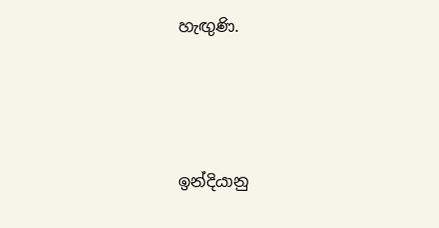හැඟුණි.




ඉන්දියානු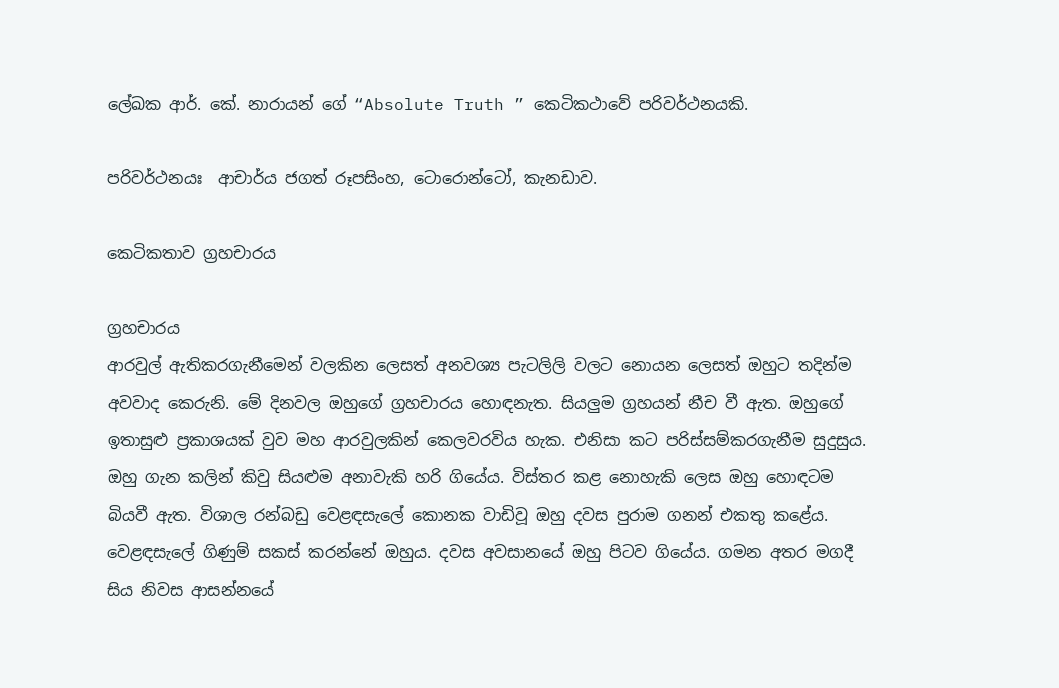ලේඛක ආර්. කේ. නාරායන් ගේ “Absolute Truth ” කෙටිකථාවේ පරිවර්ථනයකි.

පරිවර්ථනයඃ  ආචාර්ය ජගත් රූපසිංහ, ටොරොන්ටෝ, කැනඩාව.

කෙටිකතාව ග්‍රහචාරය

ග්‍රහචාරය
ආරවුල් ඇතිකරගැනීමෙන් වලකින ලෙසත් අනවශ්‍ය පැටලිලි වලට නොයන ලෙසත් ඔහුට තදින්ම අවවාද කෙරුනි. මේ දිනවල ඔහුගේ ග්‍රහචාරය හොඳනැත. සියලුම ග්‍රහයන් නීච වී ඇත. ඔහුගේ ඉතාසුළු ප්‍රකාශයක් වුව මහ ආරවුලකින් කෙලවරවිය හැක. එනිසා කට පරිස්සම්කරගැනීම සුදුසුය. ඔහු ගැන කලින් කිවු සියළුම අනාවැකි හරි ගියේය. විස්තර කළ නොහැකි ලෙස ඔහු හොඳටම බියවී ඇත. විශාල රන්බඩු වෙළඳසැලේ කොනක වාඩිවූ ඔහු දවස පුරාම ගනන් එකතු කළේය.  වෙළඳසැලේ ගිණුම් සකස් කරන්නේ ඔහුය. දවස අවසානයේ ඔහු පිටව ගියේය. ගමන අතර මගදී සිය නිවස ආසන්නයේ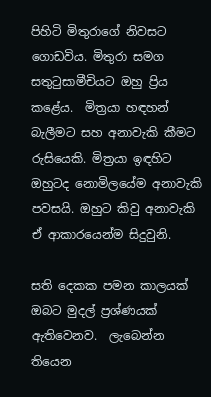පිහිටි මිතුරාගේ නිවසට ගොඩවිය. මිතුරා සමග සතුටුසාමීචියට ඔහු ප්‍රිය කළේය.  මිත්‍රයා හඳහන් බැලීමට සහ අනාවැකි කීමට රුසියෙකි. මිත්‍රයා ඉඳහිට ඔහුටද නොමිලයේම අනාවැකි පවසයි. ඔහුට කිවු අනාවැකි ඒ ආකාරයෙන්ම සිදුවුනි.

සති දෙකක පමන කාලයක් ඔබට මුදල් ප්‍රශ්ණයක් ඇතිවෙනව.  ලැබෙන්න තියෙන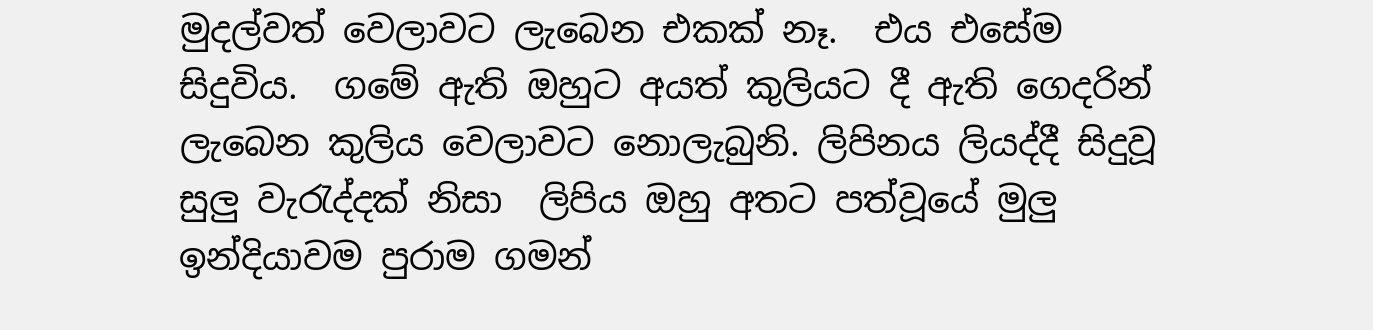මුදල්වත් වෙලාවට ලැබෙන එකක් නෑ.  එය එසේම සිදුවිය.  ගමේ ඇති ඔහුට අයත් කුලියට දී ඇති ගෙදරින් ලැබෙන කුලිය වෙලාවට නොලැබුනි. ලිපිනය ලියද්දී සිදුවූ සුලු වැරැද්දක් නිසා  ලිපිය ඔහු අතට පත්වූයේ මුලු ඉන්දියාවම පුරාම ගමන්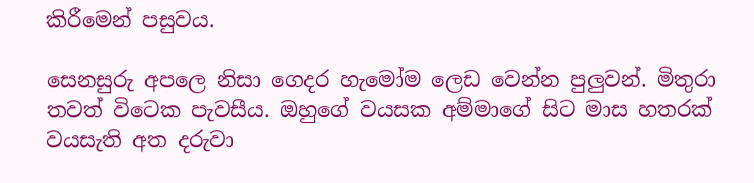කිරීමෙන් පසුවය.

සෙනසුරු අපලෙ නිසා ගෙදර හැමෝම ලෙඩ වෙන්න පුලුවන්. මිතුරා තවත් විටෙක පැවසීය. ඔහුගේ වයසක අම්මාගේ සිට මාස හතරක් වයසැති අත දරුවා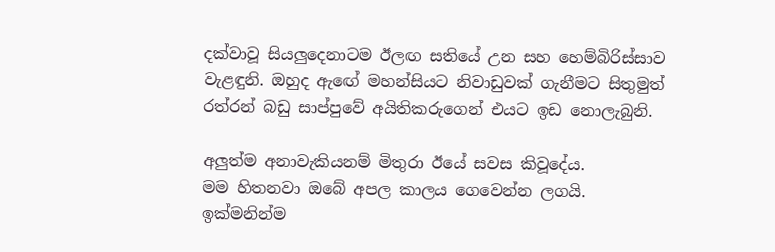දක්වාවූ සියලුදෙනාටම ඊලඟ සතියේ උන සහ හෙම්බිරිස්සාව වැළඳුනි. ඔහුද ඇඟේ මහන්සියට නිවාඩුවක් ගැනීමට සිතුමුත් රත්රන් බඩු සාප්පුවේ අයිතිකරුගෙන් එයට ඉඩ නොලැබුනි.

අලුත්ම අනාවැකියනම් මිතුරා ඊයේ සවස කිවූදේය.
මම හිතනවා ඔබේ අපල කාලය ගෙවෙන්න ලගයි. ඉක්මනින්ම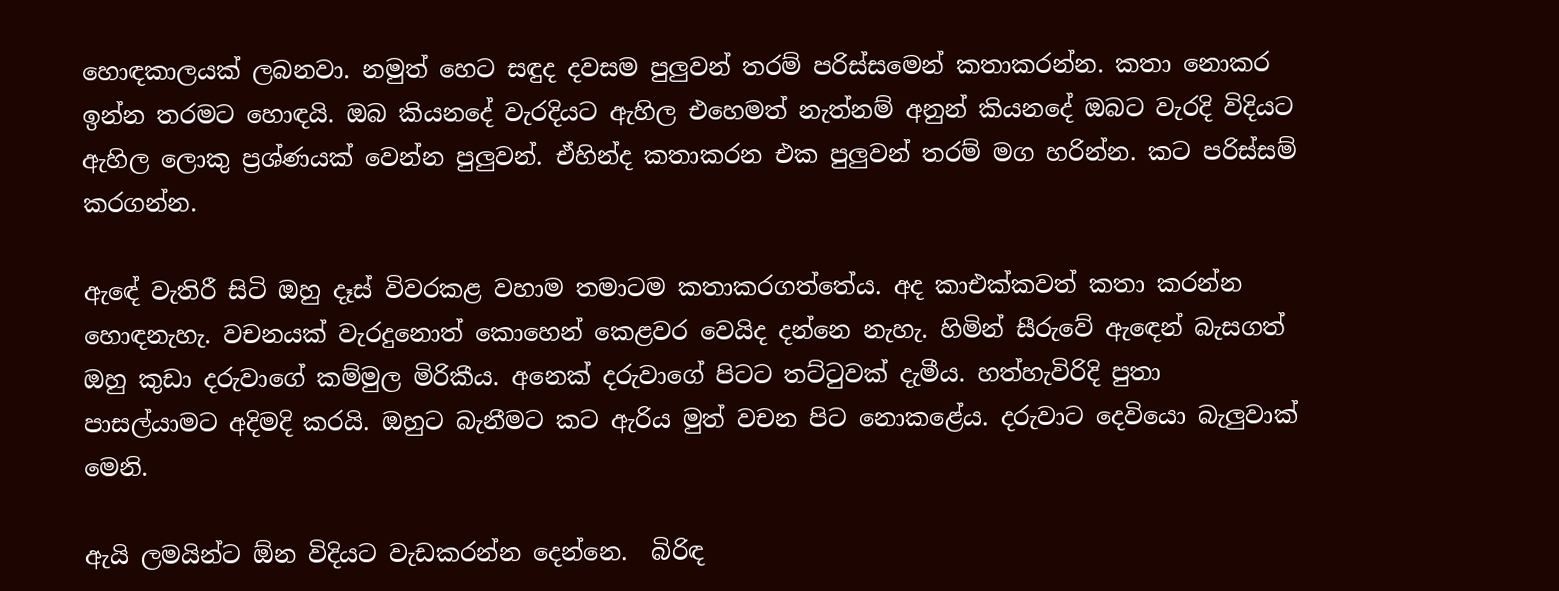හොඳකාලයක් ලබනවා. නමුත් හෙට සඳුද දවසම පුලුවන් තරම් පරිස්සමෙන් කතාකරන්න. කතා නොකර ඉන්න තරමට හොඳයි. ඔබ කියනදේ වැරදියට ඇහිල එහෙමත් නැත්නම් අනුන් කියනදේ ඔබට වැරදි විදියට ඇහිල ලොකු ප්‍රශ්ණයක් වෙන්න පුලුවන්. ඒහින්ද කතාකරන එක පුලුවන් තරම් මග හරින්න. කට පරිස්සම් කරගන්න.

ඇඳේ වැතිරී සිටි ඔහු දෑස් විවරකළ වහාම තමාටම කතාකරගත්තේය. අද කාඑක්කවත් කතා කරන්න හොඳනැහැ. වචනයක් වැරදුනොත් කොහෙන් කෙළවර වෙයිද දන්නෙ නැහැ. හිමින් සීරුවේ ඇඳෙන් බැසගත් ඔහු කුඩා දරුවාගේ කම්මුල මිරිකීය. අනෙක් දරුවාගේ පිටට තට්ටුවක් දැමීය. හත්හැවිරිදි පුතා පාසල්යාමට අදිමදි කරයි. ඔහුට බැනීමට කට ඇරිය මුත් වචන පිට නොකළේය. දරුවාට දෙවියො බැලුවාක් මෙනි.

ඇයි ලමයින්ට ඕන විදියට වැඩකරන්න දෙන්නෙ.  බිරිඳ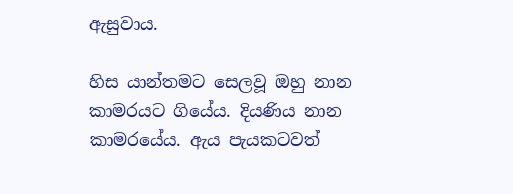ඇසුවාය.

හිස යාන්තමට සෙලවූ ඔහු නාන කාමරයට ගියේය. දියණිය නාන කාමරයේය. ඇය පැයකටවත්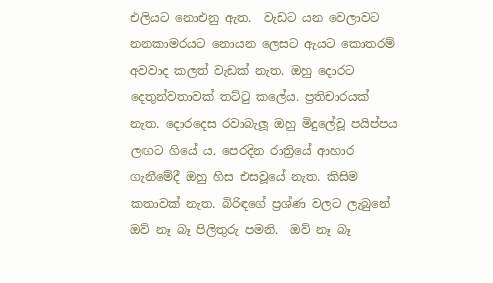එලියට නොඑනු ඇත.  වැඩට යන වෙලාවට නනකාමරයට නොයන ලෙසට ඇයට කොතරම් අවවාද කලත් වැඩක් නැත. ඔහු දොරට දෙතුන්වතාවක් තට්ටු කලේය. ප්‍රතිචාරයක් නැත. දොරදෙස රවාබැලූ ඔහු මිදුලේවූ පයිප්පය ලඟට ගියේ ය. පෙරදින රාත්‍රියේ ආහාර ගැනීමේදී ඔහු හිස එසවූයේ නැත. කිසිම කතාවක් නැත. බිරිඳගේ ප්‍රශ්ණ වලට ලැබුනේ ඔව් නෑ බෑ පිලිතුරු පමනි.  ඔව් නෑ බෑ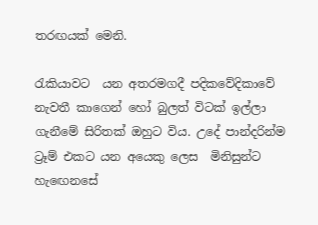තරඟයක් මෙනි.

රැකියාවට  යන අතරමගදී පදිකවේදිකාවේ නැවතී කාගෙන් හෝ බුලත් විටක් ඉල්ලා ගැනීමේ සිරිතක් ඔහුට විය. උදේ පාන්දරින්ම ට්‍රෑම් එකට යන අයෙකු ලෙස  මිනිසුන්ට  හැඟෙනසේ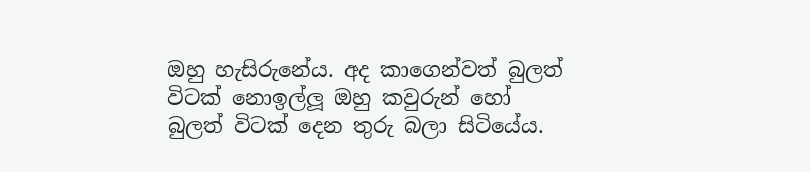ඔහු හැසිරුනේය. අද කාගෙන්වත් බුලත් විටක් නොඉල්ලූ ඔහු කවුරුන් හෝ බුලත් විටක් දෙන තුරු බලා සිටියේය.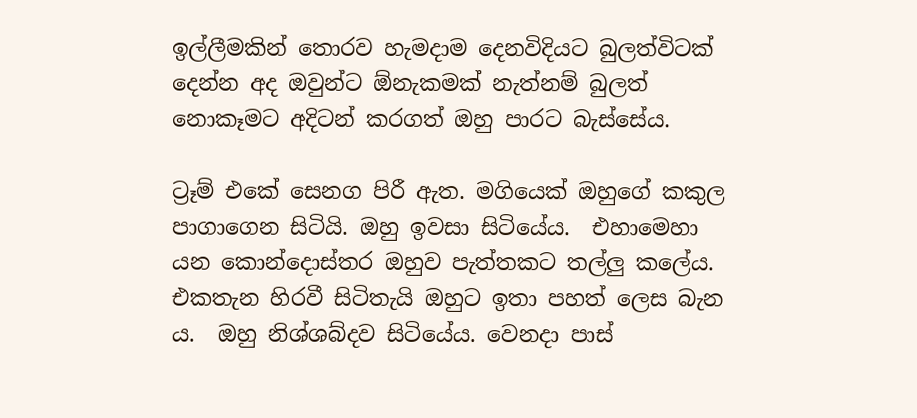ඉල්ලීමකින් තොරව හැමදාම දෙනවිදියට බුලත්විටක් දෙන්න අද ඔවුන්ට ඕනැකමක් නැත්නම් බුලත් නොකෑමට අදිටන් කරගත් ඔහු පාරට බැස්සේය.

ට්‍රෑම් එකේ සෙනග පිරී ඇත. මගියෙක් ඔහුගේ කකුල පාගාගෙන සිටියි. ඔහු ඉවසා සිටියේය.  එහාමෙහා යන කොන්දොස්තර ඔහුව පැත්තකට තල්ලු කලේය. එකතැන හිරවී සිටිතැයි ඔහුට ඉතා පහත් ලෙස බැන ය.  ඔහු නිශ්ශබ්දව සිටියේය. වෙනදා පාස්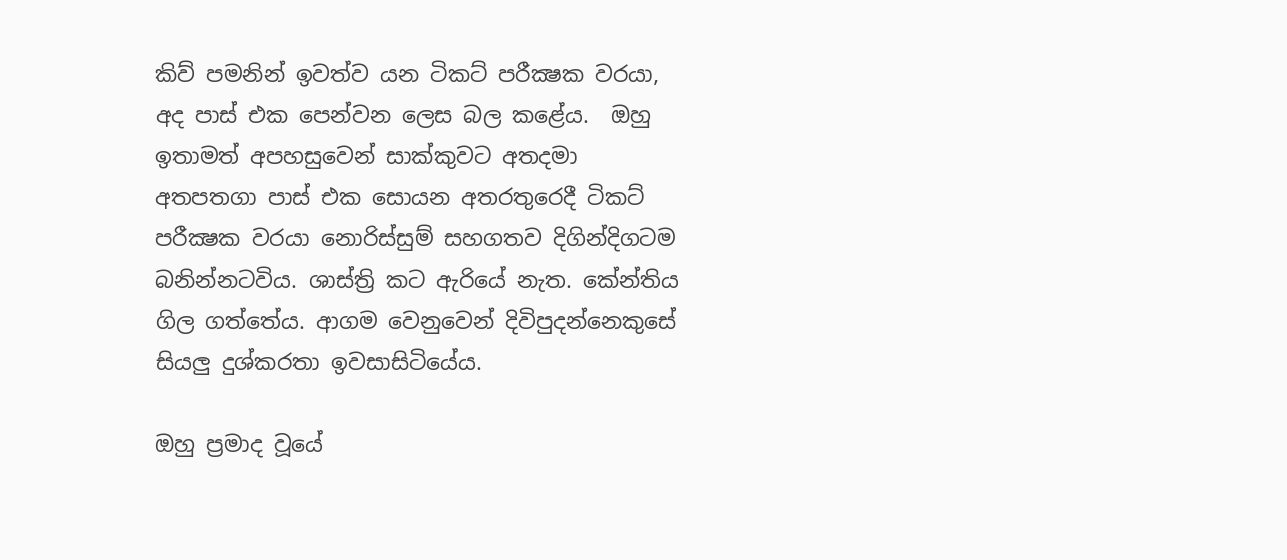කිව් පමනින් ඉවත්ව යන ටිකට් පරීක්‍ෂක වරයා, අද පාස් එක පෙන්වන ලෙස බල කළේය.  ඔහු ඉතාමත් අපහසුවෙන් සාක්කුවට අතදමා අතපතගා පාස් එක සොයන අතරතුරෙදී ටිකට් පරීක්‍ෂක වරයා නොරිස්සුම් සහගතව දිගින්දිගටම බනින්නටවිය. ශාස්ත්‍රි කට ඇරියේ නැත. කේන්තිය ගිල ගත්තේය. ආගම වෙනුවෙන් දිවිපුදන්නෙකුසේ සියලු දුශ්කරතා ඉවසාසිටියේය.

ඔහු ප්‍රමාද වූයේ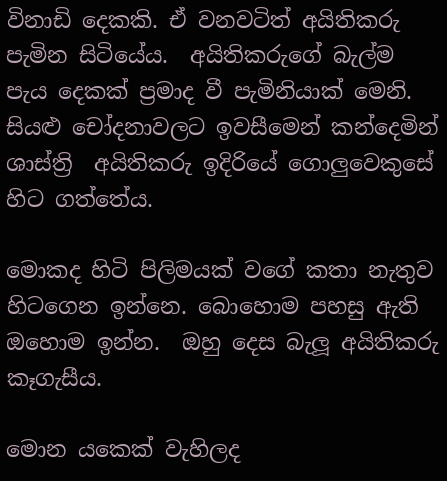විනාඩි දෙකකි. ඒ වනවටිත් අයිතිකරු පැමින සිටියේය.  අයිතිකරුගේ බැල්ම පැය දෙකක් ප්‍රමාද වී පැමිනියාක් මෙනි. සියළු චෝදනාවලට ඉවසීමෙන් කන්දෙමින් ශාස්ත්‍රි  අයිතිකරු ඉදිරියේ ගොලුවෙකුසේ හිට ගත්තේය.

මොකද හිටි පිලිමයක් වගේ කතා නැතුව හිටගෙන ඉන්නෙ. බොහොම පහසු ඇති ඔහොම ඉන්න.  ඔහු දෙස බැලූ අයිතිකරු කෑගැසීය.

මොන යකෙක් වැහිලද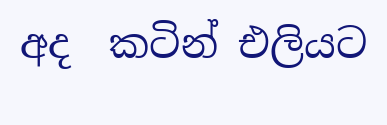අද  කටින් එලියට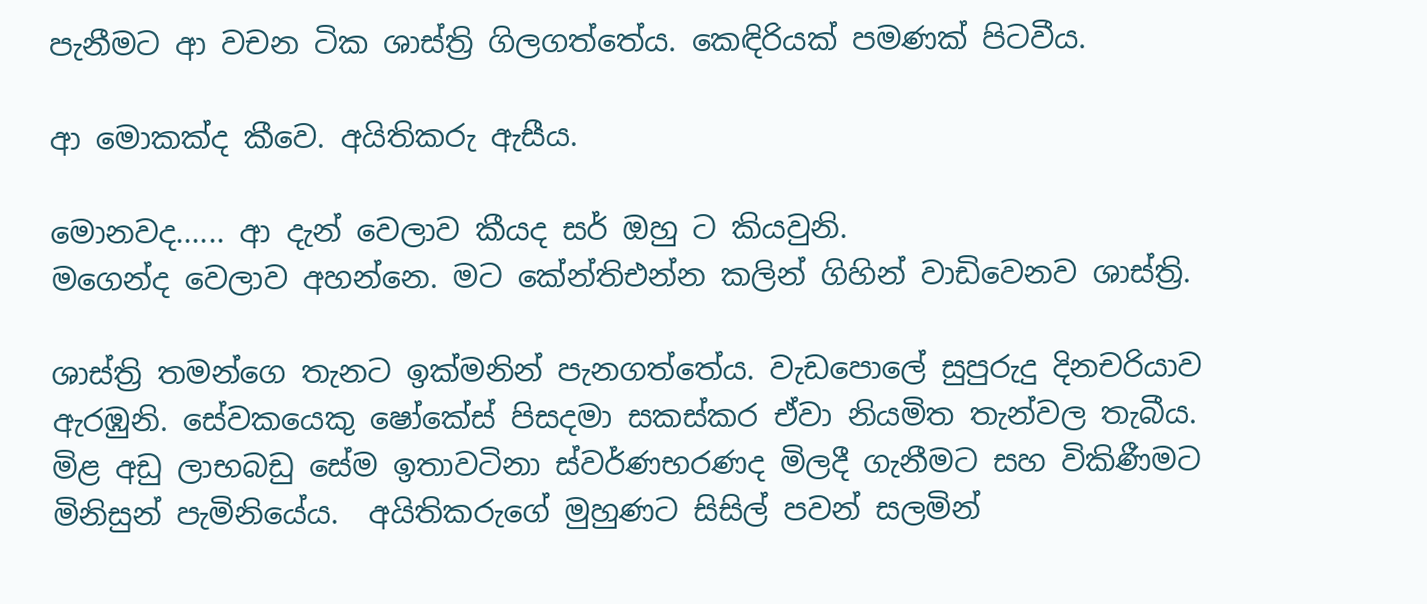පැනීමට ආ වචන ටික ශාස්ත්‍රි ගිලගත්තේය. කෙඳිරියක් පමණක් පිටවීය.

ආ මොකක්ද කීවෙ. අයිතිකරු ඇසීය.

මොනවද...... ආ දැන් වෙලාව කීයද සර් ඔහු ට කියවුනි.
මගෙන්ද වෙලාව අහන්නෙ. මට කේන්තිඑන්න කලින් ගිහින් වාඩිවෙනව ශාස්ත්‍රි.

ශාස්ත්‍රි තමන්ගෙ තැනට ඉක්මනින් පැනගත්තේය. වැඩපොලේ සුපුරුදු දිනචරියාව ඇරඹුනි. සේවකයෙකු ෂෝකේස් පිසදමා සකස්කර ඒවා නියමිත තැන්වල තැබීය. මිළ අඩු ලාභබඩු සේම ඉතාවටිනා ස්වර්ණභරණද මිලදී ගැනීමට සහ විකිණීමට මිනිසුන් පැමිනියේය.  අයිතිකරුගේ මුහුණට සිසිල් පවන් සලමින්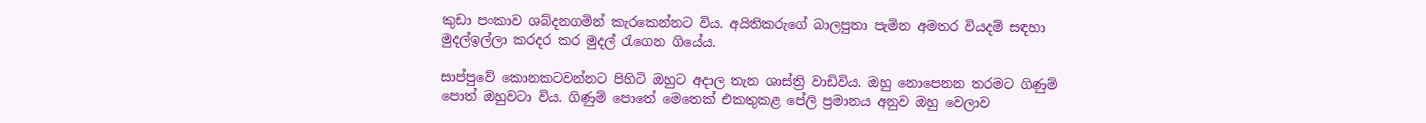කුඩා පංකාව ශබ්දනගමින් කැරකෙන්නට විය. අයිතිකරුගේ බාලපුතා පැමින අමතර වියදම් සඳහා මුදල්ඉල්ලා කරදර කර මුදල් රැගෙන ගියේය.

සාප්පුවේ කොනකටවන්නට පිහිටි ඔහුට අදාල තැන ශාස්ත්‍රි වාඩිවිය. ඔහු නොපෙනන තරමට ගිණුම් පොත් ඔහුවටා විය. ගිණුම් පොතේ මෙතෙක් එකතුකළ පේලි ප්‍රමානය අනුව ඔහු වෙලාව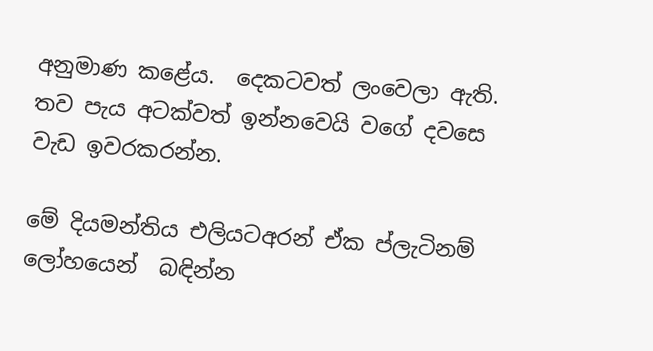අනුමාණ කළේය.  දෙකටවත් ලංවෙලා ඇති. තව පැය අටක්වත් ඉන්නවෙයි වගේ දවසෙ වැඩ ඉවරකරන්න.

මේ දියමන්තිය එලියටඅරන් ඒක ප්ලැටිනම් ලෝහයෙන්  බඳින්න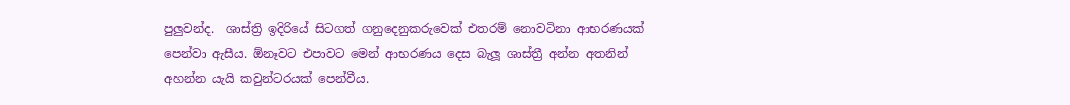පුලුවන්ද.  ශාස්ත්‍රි ඉදිරියේ සිටගත් ගනුදෙනුකරුවෙක් එතරම් නොවටිනා ආභරණයක් පෙන්වා ඇසීය. ඕනෑවට එපාවට මෙන් ආභරණය දෙස බැලූ ශාස්ත්‍රී අන්න අතනින් අහන්න යැයි කවුන්ටරයක් පෙන්වීය.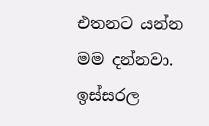එතනට යන්න මම දන්නවා. ඉස්සරල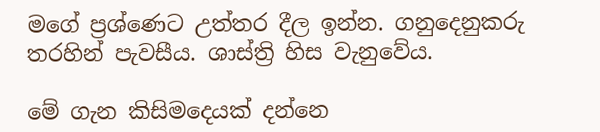මගේ ප්‍රශ්ණෙට උත්තර දීල ඉන්න. ගනුදෙනුකරු තරහින් පැවසීය. ශාස්ත්‍රි හිස වැනුවේය.

මේ ගැන කිසිමදෙයක් දන්නෙ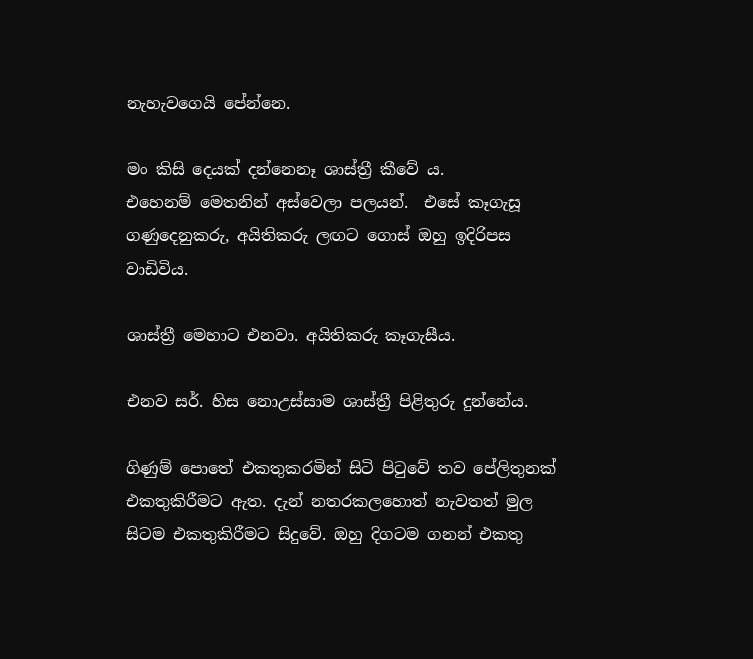නැහැවගෙයි පේන්නෙ.

මං කිසි දෙයක් දන්නෙනෑ ශාස්ත්‍රී කීවේ ය.
එහෙනම් මෙතනින් අස්වෙලා පලයන්.  එසේ කෑගැසූ ගණුදෙනුකරු, අයිතිකරු ලඟට ගොස් ඔහු ඉදිරිපස වාඩිවිය.

ශාස්ත්‍රී මෙහාට එනවා. අයිතිකරු කෑගැසීය.

එනව සර්. හිස නොඋස්සාම ශාස්ත්‍රී පිළිතුරු දුන්නේය.

ගිණුම් පොතේ එකතුකරමින් සිටි පිටුවේ තව පේලිතුනක් එකතුකිරීමට ඇත. දැන් නතරකලහොත් නැවතත් මුල සිටම එකතුකිරීමට සිදුවේ. ඔහු දිගටම ගනන් එකතු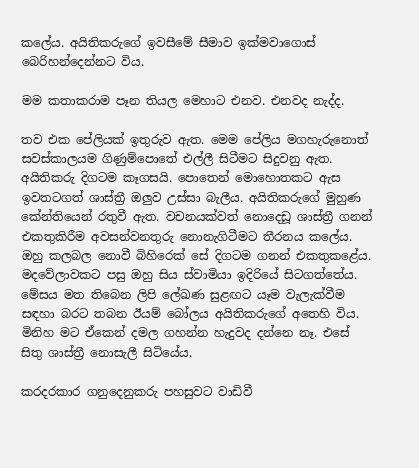කලේය. අයිතිකරුගේ ඉවසීමේ සීමාව ඉක්මවාගොස් බෙරිහන්දෙන්නට විය.

මම කතාකරාම පෑන තියල මෙහාට එනව. එනවද නැද්ද.

තව එක පේලියක් ඉතුරුව ඇත. මෙම පේලිය මගහැරුනොත් සවස්කාලයම ගිණුම්පොතේ එල්ලී සිටීමට සිදුවනු ඇත. අයිතිකරු දිගටම කෑගසයි. පොතෙන් මොහොතකට ඇස ඉවතටගත් ශාස්ත්‍රී ඔලුව උස්සා බැලීය. අයිතිකරුගේ මුහුණ කේන්තියෙන් රතුවී ඇත. වචනයක්වත් නොදෙඩූ ශාස්ත්‍රී ගනන් එකතුකිරීම අවසන්වනතුරු නොනැගිටීමට තීරනය කලේය. ඔහු කලබල නොවී බිහිරෙක් සේ දිගටම ගනන් එකතුකළේය. මදවේලාවකට පසු ඔහු සිය ස්වාමියා ඉදිරියේ සිටගත්තේය. මේසය මත තිබෙන ලිපි ලේඛණ සුළඟට යෑම වැලැක්වීම සඳහා බරට තබන ඊයම් බෝලය අයිතිකරුගේ අතෙහි විය. මිනිහ මට ඒකෙන් දමල ගහන්න හැදුවද දන්නෙ නෑ. එසේ සිතු ශාස්ත්‍රී නොසැලී සිටියේය.

කරදරකාර ගනුදෙනුකරු පහසුවට වාඩිවී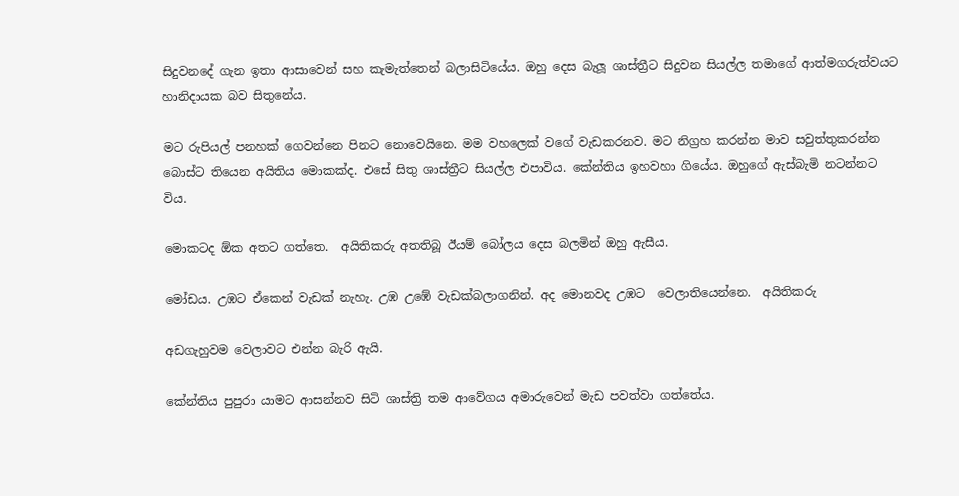සිදුවනදේ ගැන ඉතා ආසාවෙන් සහ කැමැත්තෙන් බලාසිටියේය. ඔහු දෙස බැලූ ශාස්ත්‍රීට සිදුවන සියල්ල තමාගේ ආත්මගරුත්වයට හානිදායක බව සිතුනේය.

මට රුපියල් පනහක් ගෙවන්නෙ පිනට නොවෙයිනෙ. මම වහලෙක් වගේ වැඩකරනව. මට නිග්‍රහ කරන්න මාව සවුත්තුකරන්න බොස්ට තියෙන අයිතිය මොකක්ද. එසේ සිතු ශාස්ත්‍රීට සියල්ල එපාවිය. කේන්තිය ඉහවහා ගියේය. ඔහුගේ ඇස්බැමි නටන්නට විය.

මොකටද ඕක අතට ගත්තෙ.  අයිතිකරු අතතිබූ ඊයම් බෝලය දෙස බලමින් ඔහු ඇසීය.

මෝඩය. උඹට ඒකෙන් වැඩක් නැහැ. උඹ උඹේ වැඩක්බලාගනින්. අද මොනවද උඹට  වෙලාතියෙන්නෙ.  අයිතිකරු

අඩගැහුවම වෙලාවට එන්න බැරි ඇයි.

කේන්තිය පුපුරා යාමට ආසන්නව සිටි ශාස්ත්‍රි තම ආවේගය අමාරුවෙන් මැඩ පවත්වා ගත්තේය.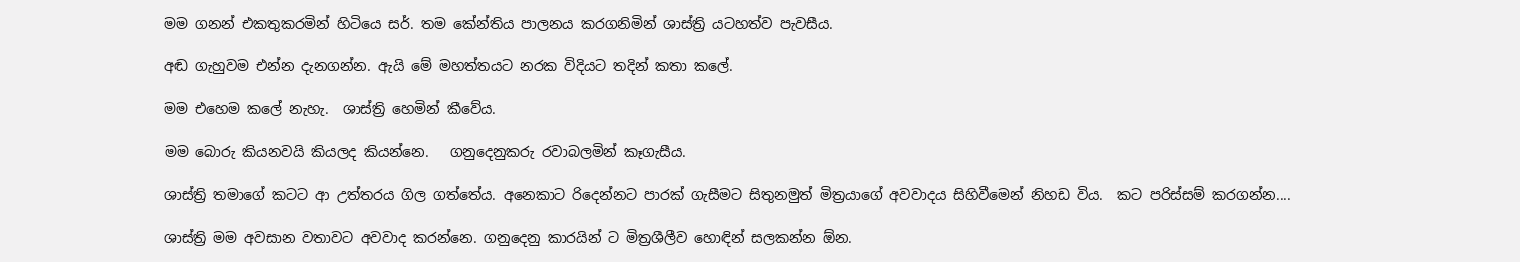මම ගනන් එකතුකරමින් හිටියෙ සර්. තම කේන්තිය පාලනය කරගනිමින් ශාස්ත්‍රි යටහත්ව පැවසීය.

අඬ ගැහුවම එන්න දැනගන්න. ඇයි මේ මහත්තයට නරක විදියට තදින් කතා කලේ.

මම එහෙම කලේ නැහැ.  ශාස්ත්‍රි හෙමින් කීවේය.

මම බොරු කියනවයි කියලද කියන්නෙ.   ගනුදෙනුකරු රවාබලමින් කෑගැසීය.

ශාස්ත්‍රි තමාගේ කටට ආ උත්තරය ගිල ගත්තේය. අනෙකාට රිදෙන්නට පාරක් ගැසීමට සිතුනමුත් මිත්‍රයාගේ අවවාදය සිහිවීමෙන් නිහඩ විය.  කට පරිස්සම් කරගන්න....

ශාස්ත්‍රි මම අවසාන වතාවට අවවාද කරන්නෙ. ගනුදෙනු කාරයින් ට මිත්‍රශීලීව හොඳින් සලකන්න ඕන.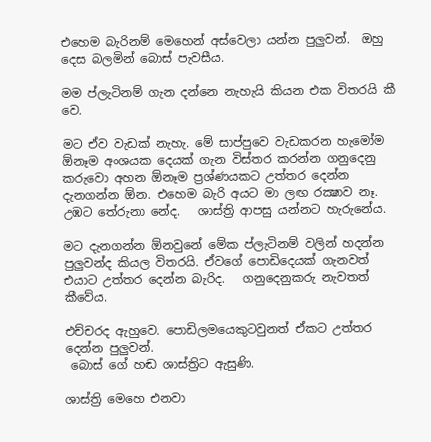එහෙම බැරිනම් මෙහෙන් අස්වෙලා යන්න පුලුවන්.  ඔහු දෙස බලමින් බොස් පැවසීය.

මම ප්ලැටිනම් ගැන දන්නෙ නැහැයි කියන එක විතරයි කී වෙ.

මට ඒව වැඩක් නැහැ. මේ සාප්පුවෙ වැඩකරන හැමෝම ඕනෑම අංශයක දෙයක් ගැන විස්තර කරන්න ගනුදෙනු කරුවො අහන ඕනෑම ප්‍රශ්ණයකට උත්තර දෙන්න දැනගන්න ඕන. එහෙම බැරි අයට මා ලඟ රක්‍ෂාව නෑ. උඹට තේරුනා නේද.   ශාස්ත්‍රි ආපසු යන්නට හැරුනේය.

මට දැනගන්න ඕනවුනේ මේක ප්ලැටිනම් වලින් හදන්න පුලුවන්ද කියල විතරයි. ඒවගේ පොඩිදෙයක් ගැනවත් එයාට උත්තර දෙන්න බැරිද.   ගනුදෙනුකරු නැවතත් කීවේය.

එච්චරද ඇහුවෙ. පොඩිලමයෙකුටවුනත් ඒකට උත්තර දෙන්න පුලුවන්.
 බොස් ගේ හඬ ශාස්ත්‍රිට ඇසුණි.

ශාස්ත්‍රි මෙහෙ එනවා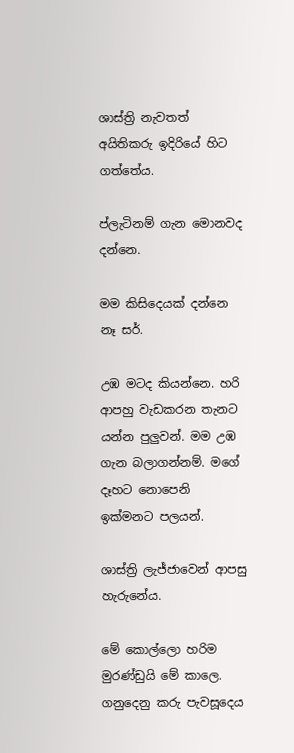ශාස්ත්‍රි නැවතත් අයිතිකරු ඉදිරියේ හිට ගත්තේය.

ප්ලැටිනම් ගැන මොනවද දන්නෙ.

මම කිසිදෙයක් දන්නෙ නෑ සර්.

උඹ මටද කියන්නෙ. හරි ආපහු වැඩකරන තැනට යන්න පුලුවන්. මම උඹ ගැන බලාගන්නම්. මගේ දෑහට නොපෙනි ඉක්මනට පලයන්.

ශාස්ත්‍රි ලැජ්ජාවෙන් ආපසු හැරුනේය.

මේ කොල්ලො හරිම මුරණ්ඩුයි මේ කාලෙ. ගනුදෙනු කරු පැවසූදෙය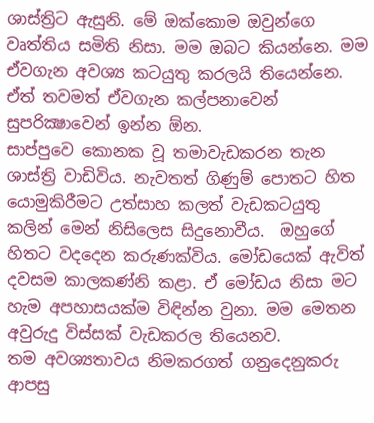ශාස්ත්‍රිට ඇසුනි. මේ ඔක්කොම ඔවුන්ගෙ වෘත්තිය සමිති නිසා. මම ඔබට කියන්නෙ. මම ඒවගැන අවශ්‍ය කටයුතු කරලයි තියෙන්නෙ. ඒත් තවමත් ඒවගැන කල්පනාවෙන් සුපරික්‍ෂාවෙන් ඉන්න ඕන.
සාප්පුවෙ කොනක වූ තමාවැඩකරන තැන ශාස්ත්‍රි වාඩිවිය. නැවතත් ගිණුම් පොතට හිත යොමුකිරීමට උත්සාහ කලත් වැඩකටයුතු කලින් මෙන් නිසිලෙස සිදුනොවීය.  ඔහුගේ හිතට වදදෙන කරුණක්විය. මෝඩයෙක් ඇවිත් දවසම කාලකණ්නි කළා. ඒ මෝඩය නිසා මට හැම අපහාසයක්ම විඳින්න වුනා. මම මෙතන අවුරුදු විස්සක් වැඩකරල තියෙනව.
තම අවශ්‍යතාවය නිමකරගත් ගනුදෙනුකරු ආපසු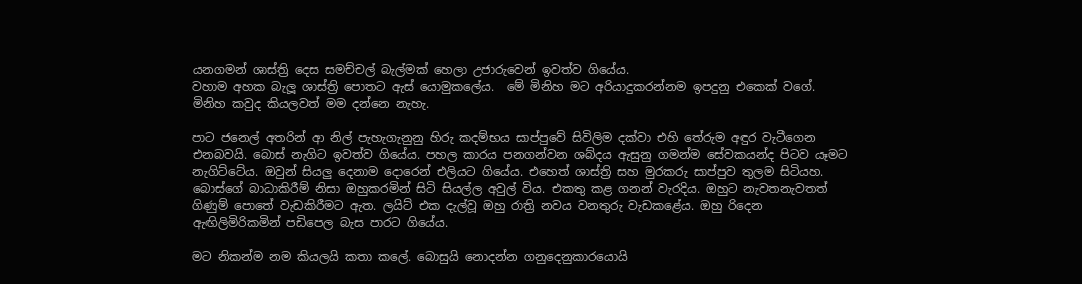යනගමන් ශාස්ත්‍රි දෙස සමච්චල් බැල්මක් හෙලා උජාරුවෙන් ඉවත්ව ගියේය.
වහාම අහක බැලූ ශාස්ත්‍රි පොතට ඇස් යොමුකලේය.  මේ මිනිහ මට අරියාදුකරන්නම ඉපදුනු එකෙක් වගේ. මිනිහ කවුද කියලවත් මම දන්නෙ නැහැ.

පාට ජනෙල් අතරින් ආ නිල් පැහැගැනුනු හිරු කදම්භය සාප්පුවේ සිවිලිම දක්වා එහි තේරුම අඳුර වැටීගෙන එනබවයි. බොස් නැගිට ඉවත්ව ගියේය. පහල කාරය පනගන්වන ශබ්දය ඇසුනු ගමන්ම සේවකයන්ද පිටව යෑමට නැගිට්ටේය. ඔවුන් සියලු දෙනාම දොරෙන් එලියට ගියේය. එහෙත් ශාස්ත්‍රි සහ මුරකරු සාප්පුව තුලම සිටියහ. බොස්ගේ බාධාකිරීම් නිසා ඔහුකරමින් සිටි සියල්ල අවුල් විය. එකතු කළ ගනන් වැරදිය. ඔහුට නැවතනැවතත් ගිණුම් පොතේ වැඩකිරීමට ඇත. ලයිට් එක දැල්වූ ඔහු රාත්‍රි නවය වනතුරු වැඩකළේය. ඔහු රිදෙන ඇඟිලිමිරිකමින් පඩිපෙල බැස පාරට ගියේය.

මට නිකන්ම නම කියලයි කතා කලේ. බොසුයි නොදන්න ගනුදෙනුකාරයොයි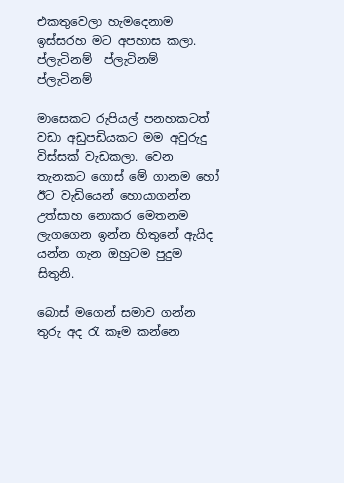එකතුවෙලා හැමදෙනාම ඉස්සරහ මට අපහාස කලා. ප්ලැටිනම්  ප්ලැටිනම්  ප්ලැටිනම්

මාසෙකට රුපියල් පනහකටත් වඩා අඩුපඩියකට මම අවුරුදු විස්සක් වැඩකලා. වෙන තැනකට ගොස් මේ ගානම හෝ ඊට වැඩියෙන් හොයාගන්න උත්සාහ නොකර මෙතනම ලැගගෙන ඉන්න හිතුනේ ඇයිද යන්න ගැන ඔහුටම පුදුම සිතුනි.

බොස් මගෙන් සමාව ගන්න තුරු අද රැ කෑම කන්නෙ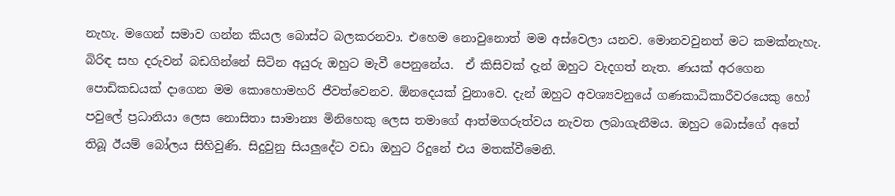නැහැ. මගෙන් සමාව ගන්න කියල බොස්ට බලකරනවා. එහෙම නොවුනොත් මම අස්වෙලා යනව. මොනවවුනත් මට කමක්නැහැ. බිරිඳ සහ දරුවන් බඩගින්නේ සිටින අයුරු ඔහුට මැවී පෙනුනේය.  ඒ කිසිවක් දැන් ඔහුට වැදගත් නැත. ණයක් අරගෙන පොඩිකඩයක් දාගෙන මම කොහොමහරි ජීවත්වෙනව. ඕනදෙයක් වුනාවෙ. දැන් ඔහුට අවශ්‍යවනුයේ ගණකාධිකාරීවරයෙකු හෝ පවුලේ ප්‍රධානියා ලෙස නොසිතා සාමාන්‍ය මිනිහෙකු ලෙස තමාගේ ආත්මගරුත්වය නැවත ලබාගැනීමය. ඔහුට බොස්ගේ අතේ තිබූ ඊයම් බෝලය සිහිවුණි. සිදුවුනු සියලුදේට වඩා ඔහුට රිදුනේ එය මතක්වීමෙනි.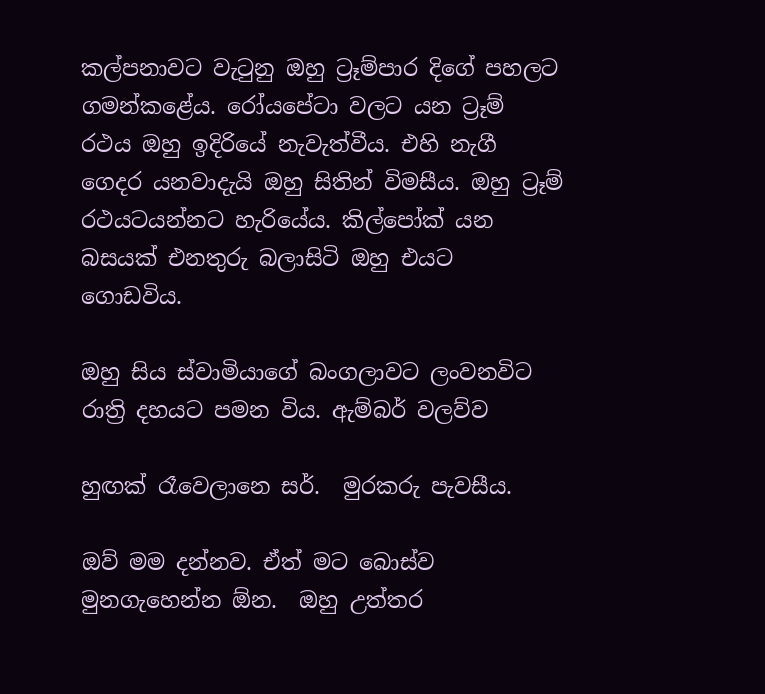කල්පනාවට වැටුනු ඔහු ට්‍රෑම්පාර දිගේ පහලට ගමන්කළේය. රෝයපේටා වලට යන ට්‍රෑම් රථය ඔහු ඉදිරියේ නැවැත්වීය. එහි නැගී ගෙදර යනවාදැයි ඔහු සිතින් විමසීය. ඔහු ට්‍රෑම් රථයටයන්නට හැරියේය. කිල්පෝක් යන බසයක් එනතුරු බලාසිටි ඔහු එයට ගොඩවිය.

ඔහු සිය ස්වාමියාගේ බංගලාවට ලංවනවිට රාත්‍රි දහයට පමන විය. ඇම්බර් වලව්ව

හුඟක් රෑවෙලානෙ සර්.  මුරකරු පැවසීය.

ඔව් මම දන්නව. ඒත් මට බොස්ව මුනගැහෙන්න ඕන.  ඔහු උත්තර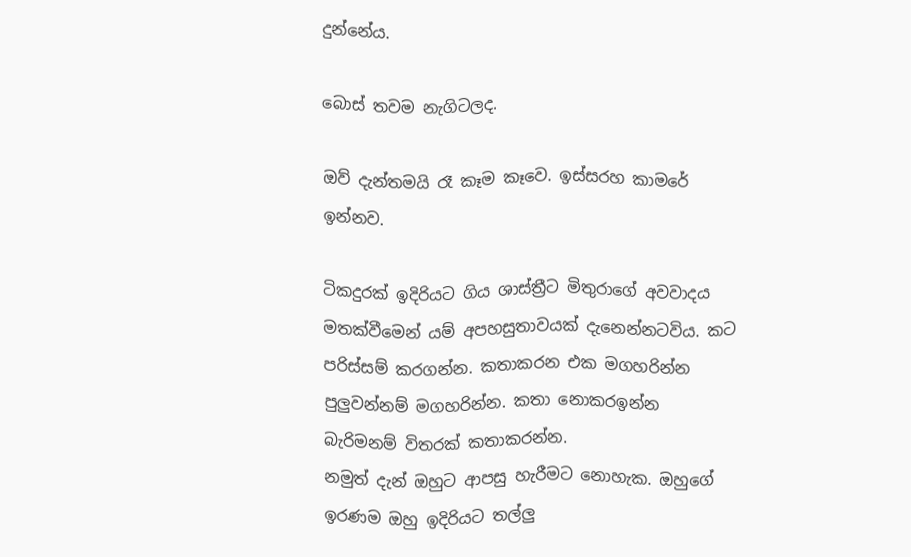දුන්නේය.

බොස් තවම නැගිටලද.

ඔව් දැන්තමයි රෑ කෑම කෑවෙ. ඉස්සරහ කාමරේ ඉන්නව.

ටිකදුරක් ඉදිරියට ගිය ශාස්ත්‍රීට මිතුරාගේ අවවාදය මතක්වීමෙන් යම් අපහසුතාවයක් දැනෙන්නටවිය. කට පරිස්සම් කරගන්න. කතාකරන එක මගහරින්න පුලුවන්නම් මගහරින්න. කතා නොකරඉන්න බැරිමනම් විතරක් කතාකරන්න.
නමුත් දැන් ඔහුට ආපසු හැරීමට නොහැක. ඔහුගේ ඉරණම ඔහු ඉදිරියට තල්ලු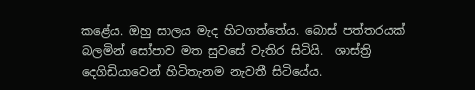කළේය. ඔහු සාලය මැද හිටගත්තේය. බොස් පත්තරයක් බලමින් සෝපාව මත සුවසේ වැතිර සිටියි.  ශාස්ත්‍රි දෙගිඩියාවෙන් හිටිතැනම නැවතී සිටියේය.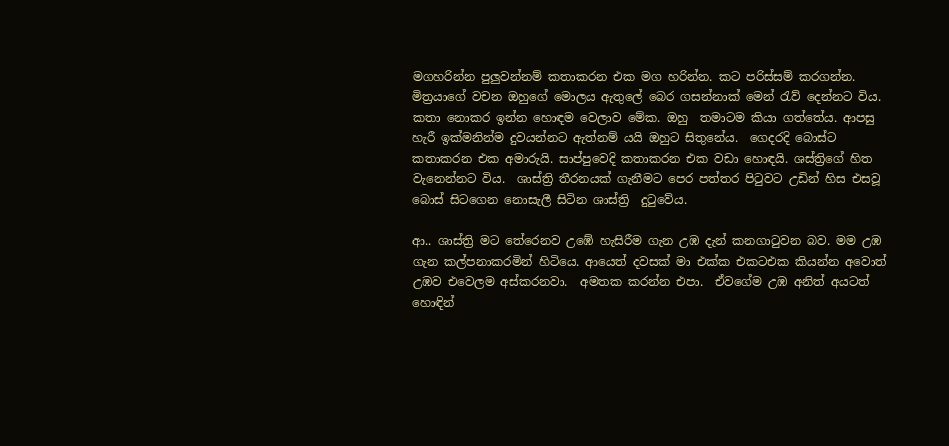මගහරින්න පුලුවන්නම් කතාකරන එක මග හරින්න. කට පරිස්සම් කරගන්න. මිත්‍රයාගේ වචන ඔහුගේ මොලය ඇතුලේ බෙර ගසන්නාක් මෙන් රැව් දෙන්නට විය.  කතා නොකර ඉන්න හොඳම වෙලාව මේක. ඔහු  තමාටම කියා ගත්තේය. ආපසු හැරී ඉක්මනින්ම දුවයන්නට ඇත්නම් යයි ඔහුට සිතුනේය.  ගෙදරදි බොස්ට කතාකරන එක අමාරුයි. සාප්පුවෙදි කතාකරන එක වඩා හොඳයි. ශස්ත්‍රිගේ හිත වැනෙන්නට විය.  ශාස්ත්‍රි තීරනයක් ගැනීමට පෙර පත්තර පිටුවට උඩින් හිස එසවූ බොස් සිටගෙන නොසැලී සිටින ශාස්ත්‍රි  දුටුවේය.

ආ.. ශාස්ත්‍රි මට තේරෙනව උඹේ හැසිරීම ගැන උඹ දැන් කනගාටුවන බව. මම උඹ ගැන කල්පනාකරමින් හිටියෙ. ආයෙත් දවසක් මා එක්ක එකටඑක කියන්න අවොත් උඹව එවෙලම අස්කරනවා.  අමතක කරන්න එපා.  ඒවගේම උඹ අනිත් අයටත් හොඳින්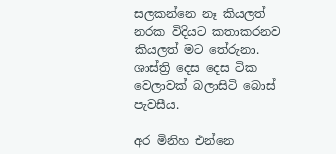සලකන්නෙ නෑ කියලත් නරක විදියට කතාකරනව කියලත් මට තේරුනා.  ශාස්ත්‍රි දෙස දෙස ටික වෙලාවක් බලාසිටි බොස් පැවසීය.

අර මිනිහ එන්නෙ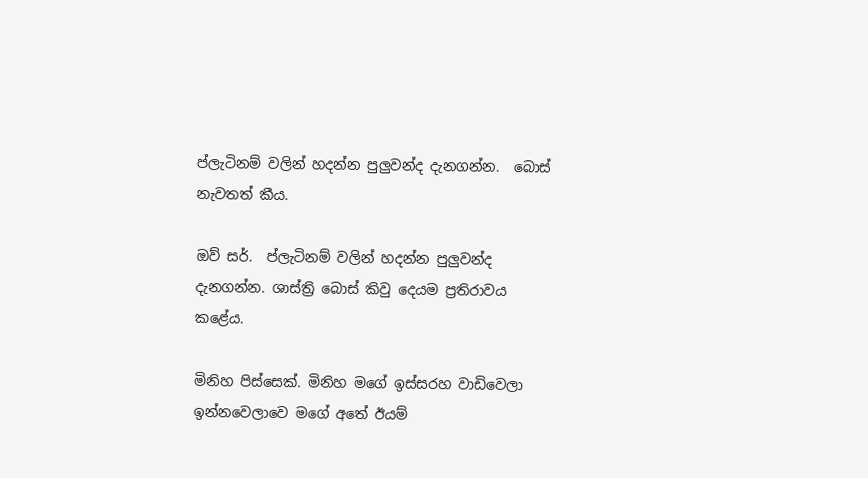ප්ලැටිනම් වලින් හදන්න පුලුවන්ද දැනගන්න.  බොස් නැවතත් කීය.

ඔව් සර්.  ප්ලැටිනම් වලින් හදන්න පුලුවන්ද දැනගන්න. ශාස්ත්‍රි බොස් කිවු දෙයම ප්‍රතිරාවය කළේය.

මිනිහ පිස්සෙක්. මිනිහ මගේ ඉස්සරහ වාඩිවෙලා ඉන්නවෙලාවෙ මගේ අතේ ඊයම්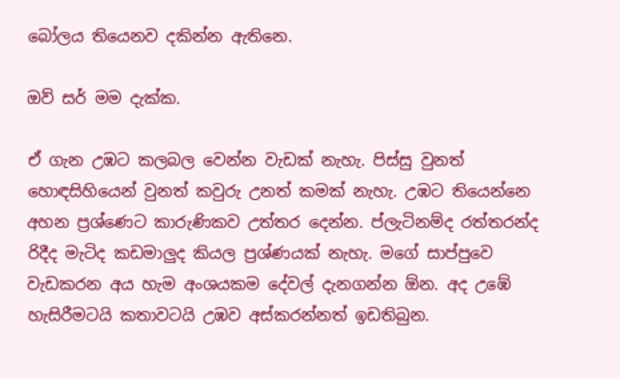බෝලය තියෙනව දකින්න ඇතිනෙ.

ඔව් සර් මම දැක්ක.

ඒ ගැන උඹට කලබල වෙන්න වැඩක් නැහැ. පිස්සු වුනත් හොඳසිහියෙන් වුනත් කවුරු උනත් කමක් නැහැ. උඹට තියෙන්නෙ අහන ප්‍රශ්ණෙට කාරුණිකව උත්තර දෙන්න. ප්ලැටිනම්ද රත්තරන්ද රිදීද මැටිද කඩමාලුද කියල ප්‍රශ්ණයක් නැහැ. මගේ සාප්පුවෙ වැඩකරන අය හැම අංශයකම දේවල් දැනගන්න ඕන. අද උඹේ හැසිරීමටයි කතාවටයි උඹව අස්කරන්නත් ඉඩතිබුන.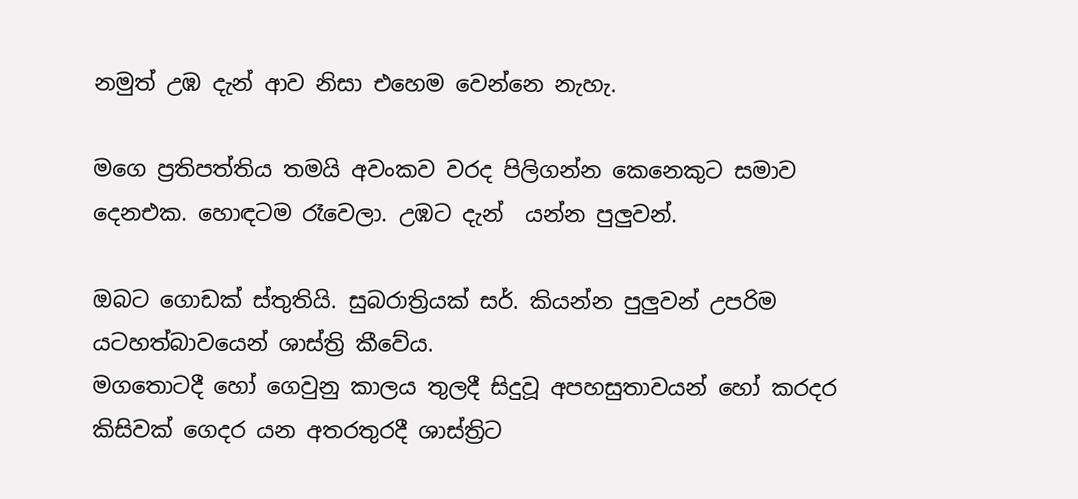නමුත් උඹ දැන් ආව නිසා එහෙම වෙන්නෙ නැහැ.

මගෙ ප්‍රතිපත්තිය තමයි අවංකව වරද පිලිගන්න කෙනෙකුට සමාව දෙනඑක. හොඳටම රෑවෙලා. උඹට දැන්  යන්න පුලුවන්.

ඔබට ගොඩක් ස්තුතියි. සුබරාත්‍රියක් සර්. කියන්න පුලුවන් උපරිම යටහත්බාවයෙන් ශාස්ත්‍රි කීවේය.
මගතොටදී හෝ ගෙවුනු කාලය තුලදී සිදුවූ අපහසුතාවයන් හෝ කරදර කිසිවක් ගෙදර යන අතරතුරදී ශාස්ත්‍රිට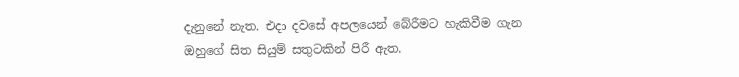දැනුනේ නැත. එදා දවසේ අපලයෙන් බේරීමට හැකිවීම ගැන ඔහුගේ සිත සියුම් සතුටකින් පිරී ඇත.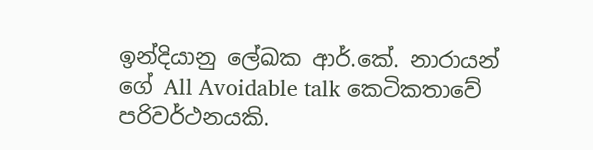ඉන්දියානු ලේඛක ආර්.කේ. නාරායන් ගේ All Avoidable talk කෙටිකතාවේ පරිවර්ථනයකි.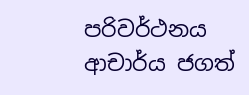පරිවර්ථනය   ආචාර්ය ජගත්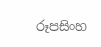රූපසිංහ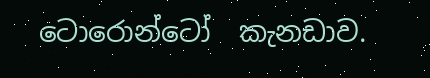ටොරොන්ටෝ  කැනඩාව.